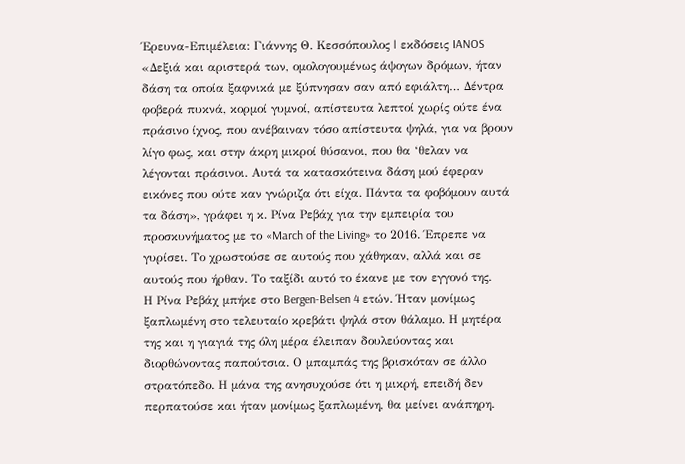Έρευνα-Επιμέλεια: Γιάννης Θ. Κεσσόπουλος | εκδόσεις IANOS
«Δεξιά και αριστερά των, ομολογουμένως άψογων δρόμων, ήταν δάση τα οποία ξαφνικά με ξύπνησαν σαν από εφιάλτη… Δέντρα φοβερά πυκνά, κορμοί γυμνοί, απίστευτα λεπτοί χωρίς ούτε ένα πράσινο ίχνος, που ανέβαιναν τόσο απίστευτα ψηλά, για να βρουν λίγο φως, και στην άκρη μικροί θύσανοι, που θα ‘θελαν να λέγονται πράσινοι. Αυτά τα κατασκότεινα δάση μού έφεραν εικόνες που ούτε καν γνώριζα ότι είχα. Πάντα τα φοβόμουν αυτά τα δάση», γράφει η κ. Ρίνα Ρεβάχ για την εμπειρία του προσκυνήματος με το «March of the Living» το 2016. Έπρεπε να γυρίσει. Το χρωστούσε σε αυτούς που χάθηκαν, αλλά και σε αυτούς που ήρθαν. Το ταξίδι αυτό το έκανε με τον εγγονό της.
Η Ρίνα Ρεβάχ μπήκε στο Bergen-Belsen 4 ετών. Ήταν μονίμως ξαπλωμένη στο τελευταίο κρεβάτι ψηλά στον θάλαμο. Η μητέρα της και η γιαγιά της όλη μέρα έλειπαν δουλεύοντας και διορθώνοντας παπούτσια. Ο μπαμπάς της βρισκόταν σε άλλο στρατόπεδο. Η μάνα της ανησυχούσε ότι η μικρή, επειδή δεν περπατούσε και ήταν μονίμως ξαπλωμένη, θα μείνει ανάπηρη.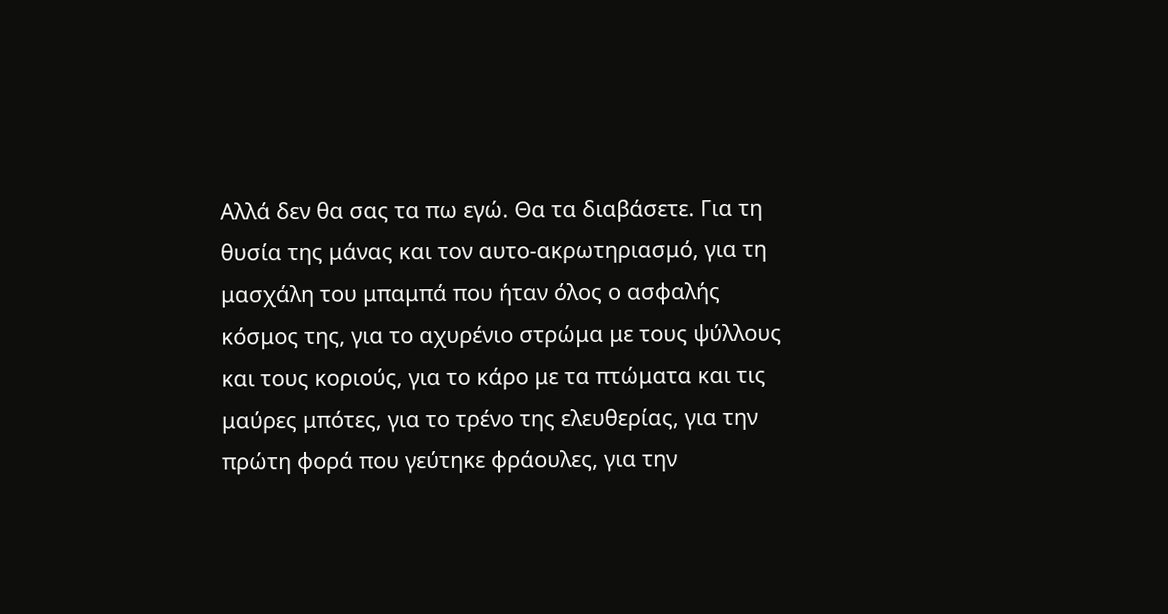Αλλά δεν θα σας τα πω εγώ. Θα τα διαβάσετε. Για τη θυσία της μάνας και τον αυτο-ακρωτηριασμό, για τη μασχάλη του μπαμπά που ήταν όλος ο ασφαλής κόσμος της, για το αχυρένιο στρώμα με τους ψύλλους και τους κοριούς, για το κάρο με τα πτώματα και τις μαύρες μπότες, για το τρένο της ελευθερίας, για την πρώτη φορά που γεύτηκε φράουλες, για την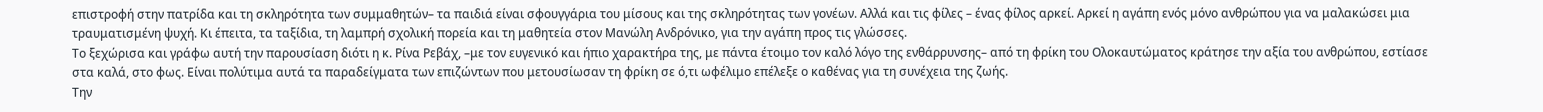επιστροφή στην πατρίδα και τη σκληρότητα των συμμαθητών– τα παιδιά είναι σφουγγάρια του μίσους και της σκληρότητας των γονέων. Αλλά και τις φίλες – ένας φίλος αρκεί. Αρκεί η αγάπη ενός μόνο ανθρώπου για να μαλακώσει μια τραυματισμένη ψυχή. Κι έπειτα, τα ταξίδια, τη λαμπρή σχολική πορεία και τη μαθητεία στον Μανώλη Ανδρόνικο, για την αγάπη προς τις γλώσσες.
Το ξεχώρισα και γράφω αυτή την παρουσίαση διότι η κ. Ρίνα Ρεβάχ, –με τον ευγενικό και ήπιο χαρακτήρα της, με πάντα έτοιμο τον καλό λόγο της ενθάρρυνσης– από τη φρίκη του Ολοκαυτώματος κράτησε την αξία του ανθρώπου, εστίασε στα καλά, στο φως. Είναι πολύτιμα αυτά τα παραδείγματα των επιζώντων που μετουσίωσαν τη φρίκη σε ό,τι ωφέλιμο επέλεξε ο καθένας για τη συνέχεια της ζωής.
Την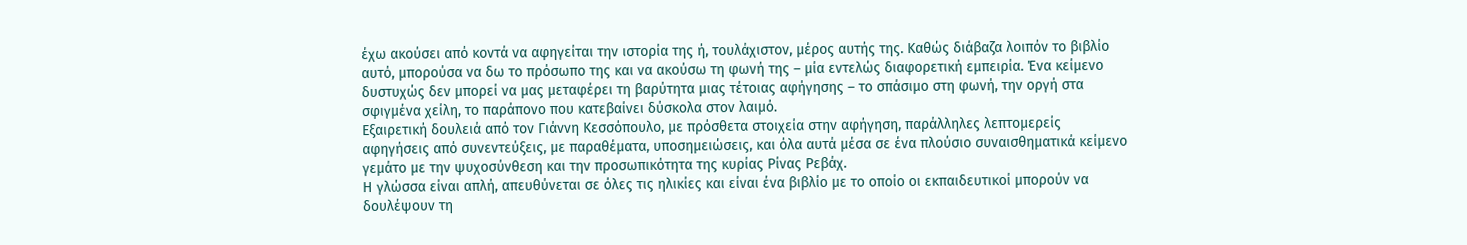έχω ακούσει από κοντά να αφηγείται την ιστορία της ή, τουλάχιστον, μέρος αυτής της. Καθώς διάβαζα λοιπόν το βιβλίο αυτό, μπορούσα να δω το πρόσωπο της και να ακούσω τη φωνή της – μία εντελώς διαφορετική εμπειρία. Ένα κείμενο δυστυχώς δεν μπορεί να μας μεταφέρει τη βαρύτητα μιας τέτοιας αφήγησης – το σπάσιμο στη φωνή, την οργή στα σφιγμένα χείλη, το παράπονο που κατεβαίνει δύσκολα στον λαιμό.
Εξαιρετική δουλειά από τον Γιάννη Κεσσόπουλο, με πρόσθετα στοιχεία στην αφήγηση, παράλληλες λεπτομερείς αφηγήσεις από συνεντεύξεις, με παραθέματα, υποσημειώσεις, και όλα αυτά μέσα σε ένα πλούσιο συναισθηματικά κείμενο γεμάτο με την ψυχοσύνθεση και την προσωπικότητα της κυρίας Ρίνας Ρεβάχ.
Η γλώσσα είναι απλή, απευθύνεται σε όλες τις ηλικίες και είναι ένα βιβλίο με το οποίο οι εκπαιδευτικοί μπορούν να δουλέψουν τη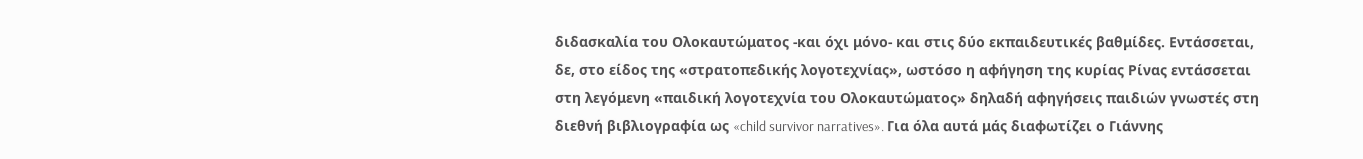διδασκαλία του Ολοκαυτώματος -και όχι μόνο- και στις δύο εκπαιδευτικές βαθμίδες. Εντάσσεται, δε, στο είδος της «στρατοπεδικής λογοτεχνίας», ωστόσο η αφήγηση της κυρίας Ρίνας εντάσσεται στη λεγόμενη «παιδική λογοτεχνία του Ολοκαυτώματος» δηλαδή αφηγήσεις παιδιών γνωστές στη διεθνή βιβλιογραφία ως «child survivor narratives». Για όλα αυτά μάς διαφωτίζει ο Γιάννης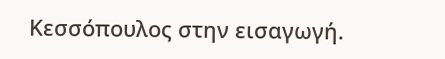Κεσσόπουλος στην εισαγωγή.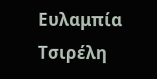Ευλαμπία Τσιρέλη